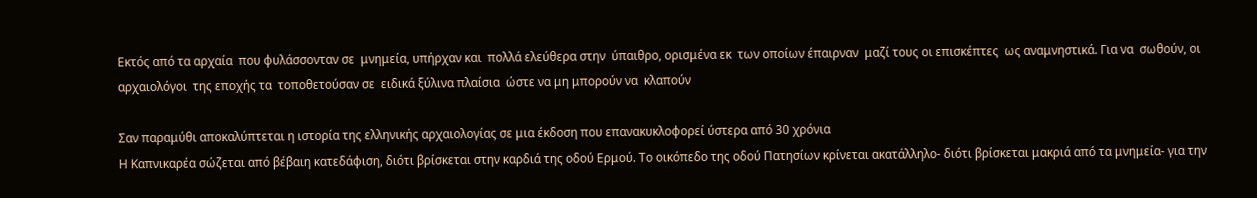Εκτός από τα αρχαία  που φυλάσσονταν σε  μνημεία, υπήρχαν και  πολλά ελεύθερα στην  ύπαιθρο, ορισμένα εκ  των οποίων έπαιρναν  μαζί τους οι επισκέπτες  ως αναμνηστικά. Για να  σωθούν, οι αρχαιολόγοι  της εποχής τα  τοποθετούσαν σε  ειδικά ξύλινα πλαίσια  ώστε να μη μπορούν να  κλαπούν

Σαν παραμύθι αποκαλύπτεται η ιστορία της ελληνικής αρχαιολογίας σε μια έκδοση που επανακυκλοφορεί ύστερα από 30 χρόνια
Η Καπνικαρέα σώζεται από βέβαιη κατεδάφιση, διότι βρίσκεται στην καρδιά της οδού Ερμού. Το οικόπεδο της οδού Πατησίων κρίνεται ακατάλληλο- διότι βρίσκεται μακριά από τα μνημεία- για την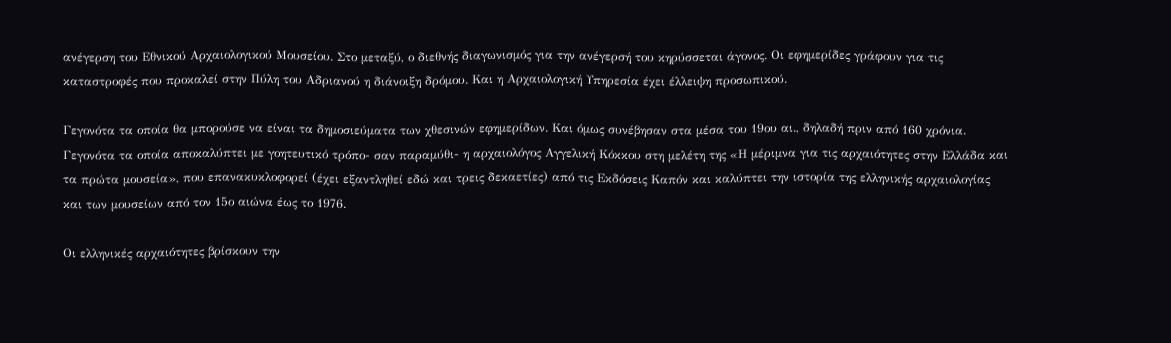ανέγερση του Εθνικού Αρχαιολογικού Μουσείου. Στο μεταξύ, ο διεθνής διαγωνισμός για την ανέγερσή του κηρύσσεται άγονος. Οι εφημερίδες γράφουν για τις καταστροφές που προκαλεί στην Πύλη του Αδριανού η διάνοιξη δρόμου. Και η Αρχαιολογική Υπηρεσία έχει έλλειψη προσωπικού.

Γεγονότα τα οποία θα μπορούσε να είναι τα δημοσιεύματα των χθεσινών εφημερίδων. Και όμως συνέβησαν στα μέσα του 19ου αι., δηλαδή πριν από 160 χρόνια. Γεγονότα τα οποία αποκαλύπτει με γοητευτικό τρόπο- σαν παραμύθι- η αρχαιολόγος Αγγελική Κόκκου στη μελέτη της «Η μέριμνα για τις αρχαιότητες στην Ελλάδα και τα πρώτα μουσεία», που επανακυκλοφορεί (έχει εξαντληθεί εδώ και τρεις δεκαετίες) από τις Εκδόσεις Καπόν και καλύπτει την ιστορία της ελληνικής αρχαιολογίας και των μουσείων από τον 15ο αιώνα έως το 1976.

Οι ελληνικές αρχαιότητες βρίσκουν την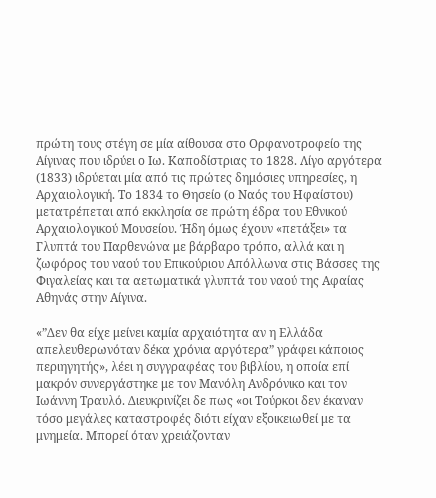πρώτη τους στέγη σε μία αίθουσα στο Ορφανοτροφείο της Αίγινας που ιδρύει ο Ιω. Καποδίστριας το 1828. Λίγο αργότερα (1833) ιδρύεται μία από τις πρώτες δημόσιες υπηρεσίες, η Αρχαιολογική. Το 1834 το Θησείο (ο Ναός του Ηφαίστου) μετατρέπεται από εκκλησία σε πρώτη έδρα του Εθνικού Αρχαιολογικού Μουσείου. Ήδη όμως έχουν «πετάξει» τα Γλυπτά του Παρθενώνα με βάρβαρο τρόπο, αλλά και η ζωφόρος του ναού του Επικούριου Απόλλωνα στις Βάσσες της Φιγαλείας και τα αετωματικά γλυπτά του ναού της Αφαίας Αθηνάς στην Αίγινα.

«”Δεν θα είχε μείνει καμία αρχαιότητα αν η Ελλάδα απελευθερωνόταν δέκα χρόνια αργότερα” γράφει κάποιος περιηγητής», λέει η συγγραφέας του βιβλίου, η οποία επί μακρόν συνεργάστηκε με τον Μανόλη Ανδρόνικο και τον Ιωάννη Τραυλό. Διευκρινίζει δε πως «οι Τούρκοι δεν έκαναν τόσο μεγάλες καταστροφές διότι είχαν εξοικειωθεί με τα μνημεία. Μπορεί όταν χρειάζονταν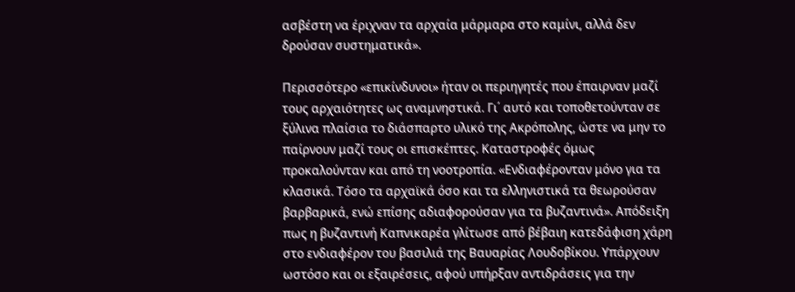ασβέστη να έριχναν τα αρχαία μάρμαρα στο καμίνι, αλλά δεν δρούσαν συστηματικά».

Περισσότερο «επικίνδυνοι» ήταν οι περιηγητές που έπαιρναν μαζί τους αρχαιότητες ως αναμνηστικά. Γι΄ αυτό και τοποθετούνταν σε ξύλινα πλαίσια το διάσπαρτο υλικό της Ακρόπολης, ώστε να μην το παίρνουν μαζί τους οι επισκέπτες. Καταστροφές όμως προκαλούνταν και από τη νοοτροπία. «Ενδιαφέρονταν μόνο για τα κλασικά. Τόσο τα αρχαϊκά όσο και τα ελληνιστικά τα θεωρούσαν βαρβαρικά, ενώ επίσης αδιαφορούσαν για τα βυζαντινά». Απόδειξη πως η βυζαντινή Καπνικαρέα γλίτωσε από βέβαιη κατεδάφιση χάρη στο ενδιαφέρον του βασιλιά της Βαυαρίας Λουδοβίκου. Υπάρχουν ωστόσο και οι εξαιρέσεις, αφού υπήρξαν αντιδράσεις για την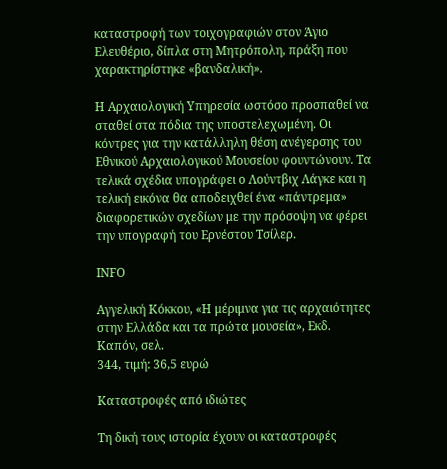καταστροφή των τοιχογραφιών στον Άγιο Ελευθέριο, δίπλα στη Μητρόπολη, πράξη που χαρακτηρίστηκε «βανδαλική».

Η Αρχαιολογική Υπηρεσία ωστόσο προσπαθεί να σταθεί στα πόδια της υποστελεχωμένη. Οι κόντρες για την κατάλληλη θέση ανέγερσης του Εθνικού Αρχαιολογικού Μουσείου φουντώνουν. Τα τελικά σχέδια υπογράφει ο Λούντβιχ Λάγκε και η τελική εικόνα θα αποδειχθεί ένα «πάντρεμα» διαφορετικών σχεδίων με την πρόσοψη να φέρει την υπογραφή του Ερνέστου Τσίλερ.

ΙΝFΟ

Aγγελική Κόκκου, «Η μέριμνα για τις αρχαιότητες στην Ελλάδα και τα πρώτα μουσεία», Εκδ. Καπόν, σελ.
344, τιμή: 36,5 ευρώ

Καταστροφές από ιδιώτες

Τη δική τους ιστορία έχουν οι καταστροφές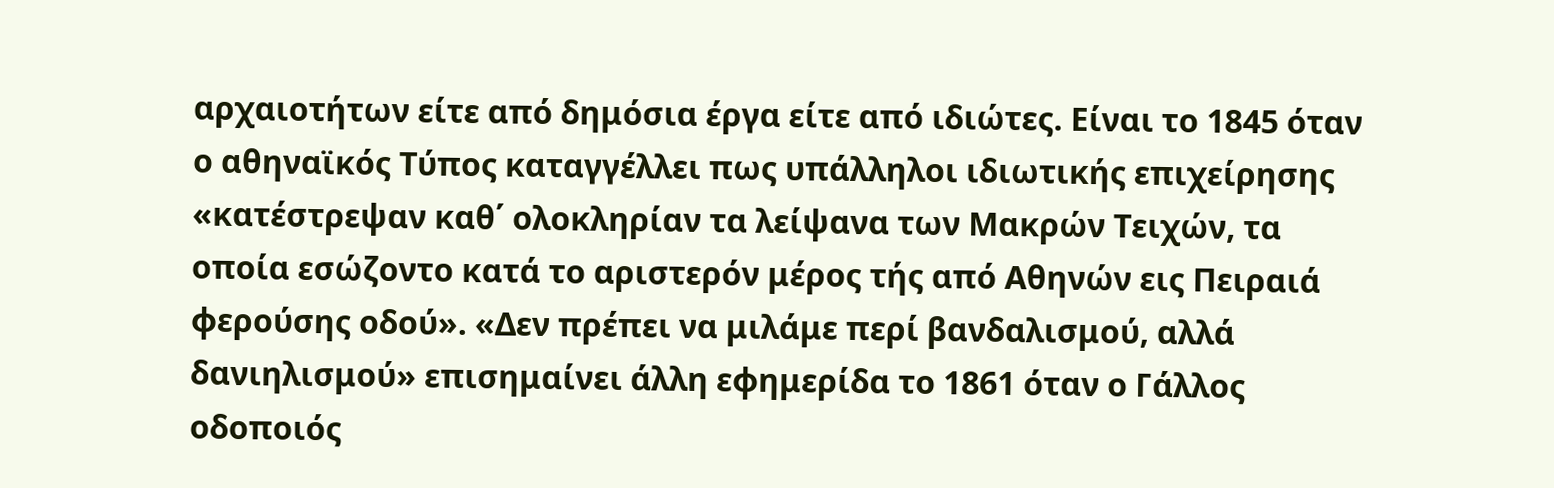αρχαιοτήτων είτε από δημόσια έργα είτε από ιδιώτες. Είναι το 1845 όταν ο αθηναϊκός Τύπος καταγγέλλει πως υπάλληλοι ιδιωτικής επιχείρησης «κατέστρεψαν καθ΄ ολοκληρίαν τα λείψανα των Μακρών Τειχών, τα οποία εσώζοντο κατά το αριστερόν μέρος τής από Αθηνών εις Πειραιά φερούσης οδού». «Δεν πρέπει να μιλάμε περί βανδαλισμού, αλλά δανιηλισμού» επισημαίνει άλλη εφημερίδα το 1861 όταν ο Γάλλος οδοποιός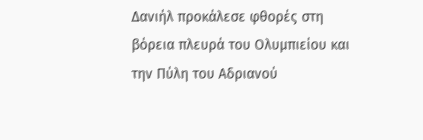Δανιήλ προκάλεσε φθορές στη βόρεια πλευρά του Ολυμπιείου και την Πύλη του Αδριανού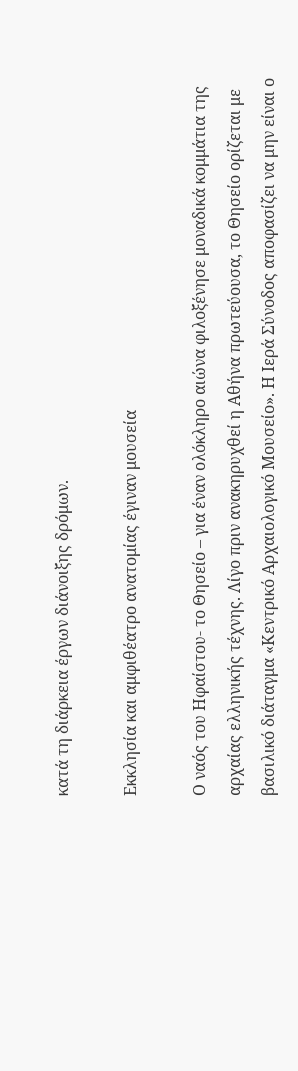κατά τη διάρκεια έργων διάνοιξης δρόμων.

Εκκλησία και αμφιθέατρο ανατομίας έγιναν μουσεία

Ο ναός του Ηφαίστου- το Θησείο – για έναν ολόκληρο αιώνα φιλοξένησε μοναδικά κομμάτια της αρχαίας ελληνικής τέχνης. Λίγο πριν ανακηρυχθεί η Αθήνα πρωτεύουσα, το Θησείο ορίζεται με βασιλικό διάταγμα «Κεντρικό Αρχαιολογικό Μουσείο». Η Ιερά Σύνοδος αποφασίζει να μην είναι ο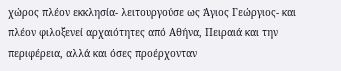χώρος πλέον εκκλησία- λειτουργούσε ως Άγιος Γεώργιος- και πλέον φιλοξενεί αρχαιότητες από Αθήνα, Πειραιά και την περιφέρεια, αλλά και όσες προέρχονταν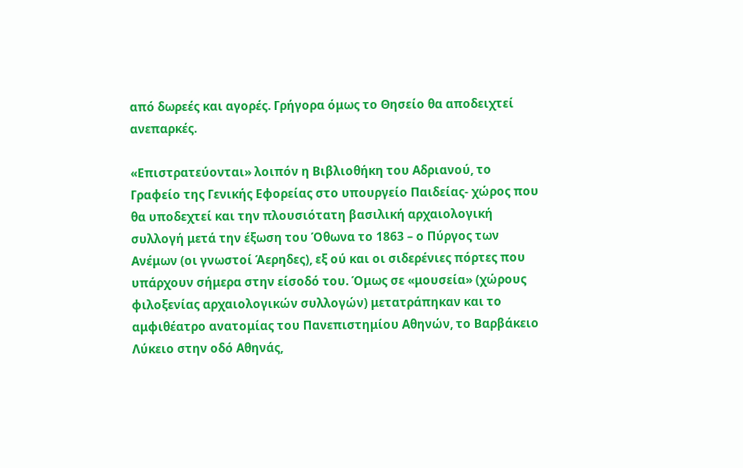από δωρεές και αγορές. Γρήγορα όμως το Θησείο θα αποδειχτεί ανεπαρκές.

«Επιστρατεύονται» λοιπόν η Βιβλιοθήκη του Αδριανού, το Γραφείο της Γενικής Εφορείας στο υπουργείο Παιδείας- χώρος που θα υποδεχτεί και την πλουσιότατη βασιλική αρχαιολογική συλλογή μετά την έξωση του Όθωνα το 1863 – ο Πύργος των Ανέμων (οι γνωστοί Άερηδες), εξ ού και οι σιδερένιες πόρτες που υπάρχουν σήμερα στην είσοδό του. Όμως σε «μουσεία» (χώρους φιλοξενίας αρχαιολογικών συλλογών) μετατράπηκαν και το αμφιθέατρο ανατομίας του Πανεπιστημίου Αθηνών, το Βαρβάκειο Λύκειο στην οδό Αθηνάς,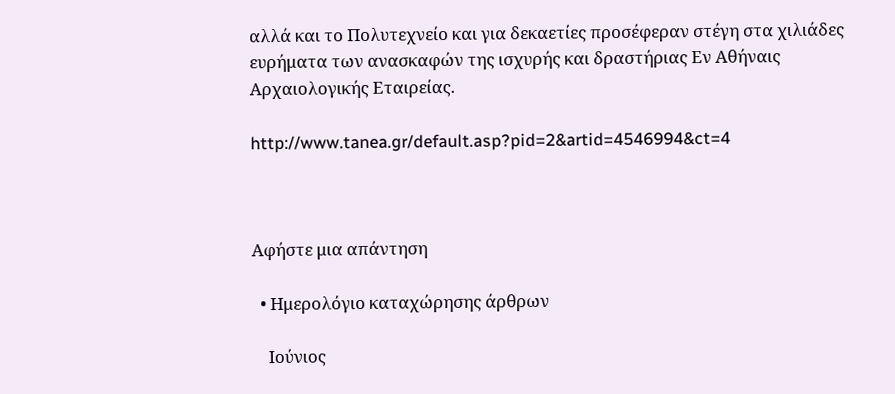αλλά και το Πολυτεχνείο και για δεκαετίες προσέφεραν στέγη στα χιλιάδες ευρήματα των ανασκαφών της ισχυρής και δραστήριας Εν Αθήναις Αρχαιολογικής Εταιρείας.

http://www.tanea.gr/default.asp?pid=2&artid=4546994&ct=4



Αφήστε μια απάντηση

  • Ημερολόγιο καταχώρησης άρθρων

    Ιούνιος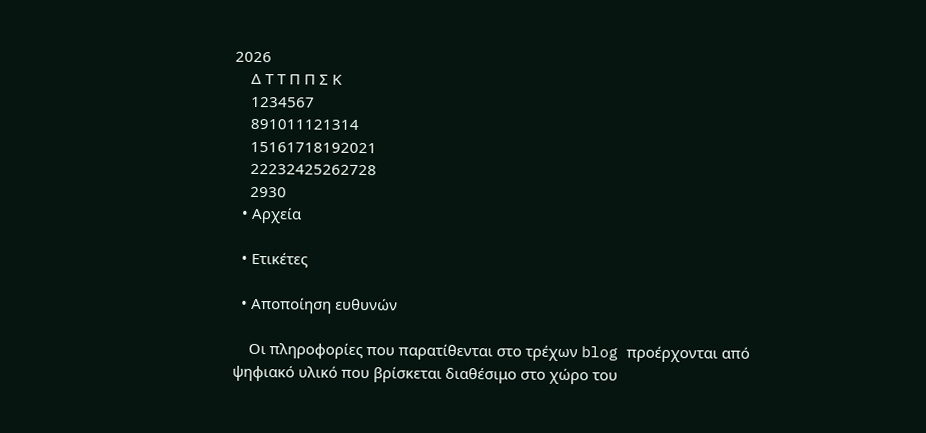2026
    Δ Τ Τ Π Π Σ Κ
    1234567
    891011121314
    15161718192021
    22232425262728
    2930
  • Αρχεία

  • Ετικέτες

  • Αποποίηση ευθυνών

    Οι πληροφορίες που παρατίθενται στο τρέχων blog προέρχονται από ψηφιακό υλικό που βρίσκεται διαθέσιμο στο χώρο του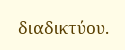διαδικτύου.